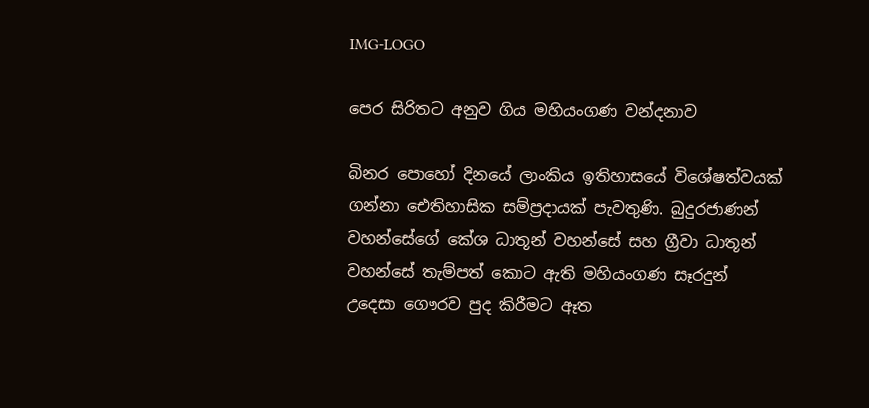IMG-LOGO

පෙර සිරිතට අනුව ගිය මහියංගණ වන්දනාව

බිනර පොහෝ දිනයේ ලාංකිය ඉතිහාසයේ විශේෂත්වයක් ගන්නා ඓතිහාසික සම්ප්‍රදායක් පැවතුණි. බුදුරජාණන් වහන්සේගේ කේශ ධාතූන් වහන්සේ සහ ග්‍රීවා ධාතූන් වහන්සේ තැම්පත් කොට ඇති මහියංගණ සෑරදුන් උදෙසා ගෞරව පුද කිරීමට ඈත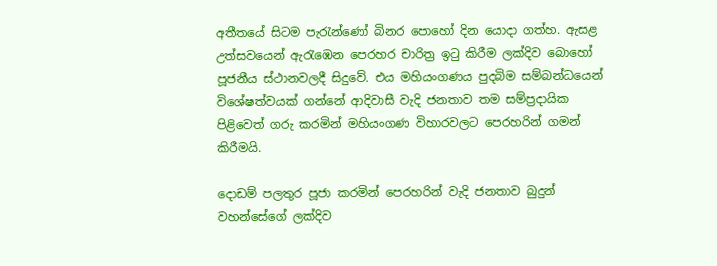අතීතයේ සිටම පැරැන්ණෝ බිනර පොහෝ දින යොදා ගත්හ. ඇසළ උත්සවයෙන් ඇරැඹෙන පෙරහර චාරිත්‍ර ඉටු කිරීම ලක්දිව බොහෝ පූජනීය ස්ථානවලදී සිදුවේ. එය මහියංගණය පුදබිම සම්බන්ධයෙන් විශේෂත්වයක් ගන්නේ ආදිවාසී වැදි ජනතාව තම සම්ප්‍රදායික පිළිවෙත් ගරු කරමින් මහියංගණ විහාරවලට පෙරහරින් ගමන් කිරීමයි.

දොඩම් පලතුර පූජා කරමින් පෙරහරින් වැදි ජනතාව බුදුන් වහන්සේගේ ලක්දිව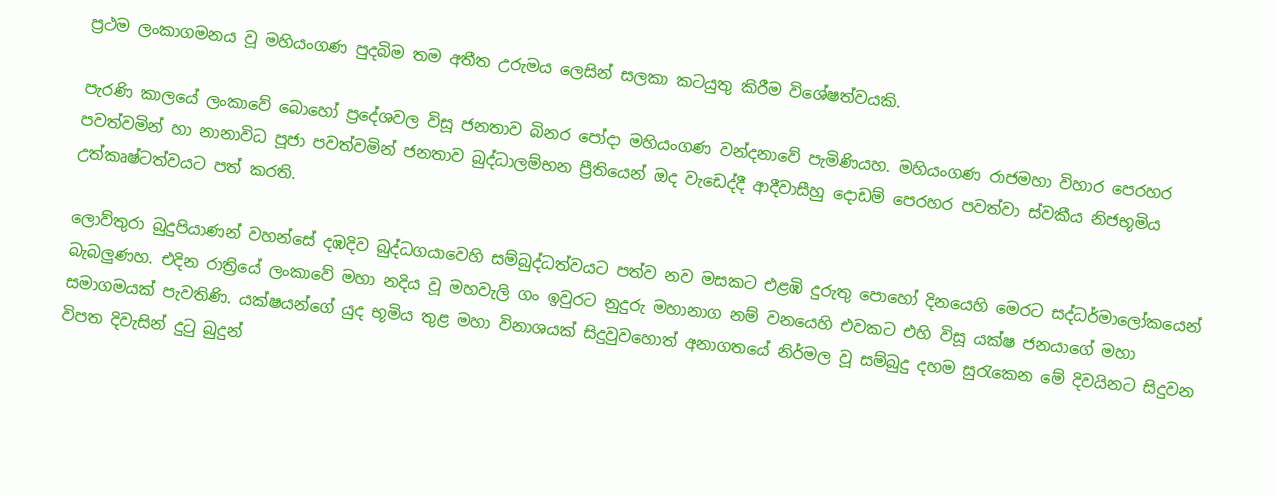ප්‍රථම ලංකාගමනය වූ මහියංගණ පුදබිම තම අතීත උරුමය ලෙසින් සලකා කටයුතු කිරීම විශේෂත්වයකි.

පැරණි කාලයේ ලංකාවේ බොහෝ ප්‍රදේශවල විසූ ජනතාව බිනර පෝදා මහියංගණ වන්දනාවේ පැමිණියහ. මහියංගණ රාජමහා විහාර පෙරහර පවත්වමින් හා නානාවිධ පූජා පවත්වමින් ජනතාව බුද්ධාලම්භන ප්‍රීතියෙන් ඔද වැඩෙද්දී ආදීවාසීහු දොඩම් පෙරහර පවත්වා ස්වකීය නිජභූමිය උත්කෘෂ්ටත්වයට පත් කරති.

ලොව්තුරා බුදුපියාණන් වහන්සේ දඹදිව බුද්ධගයාවෙහි සම්බුද්ධත්වයට පත්ව නව මසකට එළඹි දුරුතු පොහෝ දිනයෙහි මෙරට සද්ධර්මාලෝකයෙන් බැබලුණහ. එදින රාත්‍රියේ ලංකාවේ මහා නදිය වූ මහවැලි ගං ඉවුරට නුදුරු මහානාග නම් වනයෙහි එවකට එහි විසූ යක්ෂ ජනයාගේ මහා සමාගමයක් පැවතිණි. යක්ෂයන්ගේ යුද භූමිය තුළ මහා විනාශයක් සිදුවුවහොත් අනාගතයේ නිර්මල වූ සම්බුදු දහම සුරැකෙන මේ දිවයිනට සිදුවන විපත දිවැසින් දුටු බුදුන්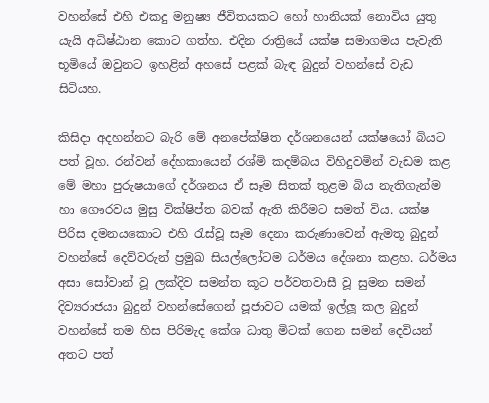වහන්සේ එහි එකදු මනුෂ්‍ය ජීවිතයකට හෝ හානියක් නොවිය යුතු යැයි අධිෂ්‍ඨාන කොට ගත්හ. එදින රාත්‍රියේ යක්ෂ සමාගමය පැවැති භූමියේ ඔවුනට ඉහළින් අහසේ පළක් බැඳ බුදුන් වහන්සේ වැඩ සිටියහ.

කිසිදා අදහන්නට බැරි මේ අනපේක්ෂිත දර්ශනයෙන් යක්ෂයෝ බියට පත් වූහ. රන්වන් දේහකායෙන් රශ්මි කදම්බය විහිදුවමින් වැඩම කළ මේ මහා පුරුෂයාගේ දර්ශනය ඒ සෑම සිතක් තුළම බිය නැතිගැන්ම හා ගෞරවය මුසු වික්ෂිප්ත බවක් ඇති කිරීමට සමත් විය. යක්ෂ පිරිස දමනයකොට එහි රැස්වූ සෑම දෙනා කරුණාවෙන් ඇමතූ බුදුන් වහන්සේ දෙව්වරුන් ප්‍රමුඛ සියල්ලෝටම ධර්මය දේශනා කළහ. ධර්මය අසා සෝවාන් වූ ලක්දිව සමන්ත කූට පර්වතවාසී වූ සුමන සමන් දිව්‍යරාජයා බුදුන් වහන්සේගෙන් පූජාවට යමක් ඉල්ලූ කල බුදුන් වහන්සේ තම හිස පිරිමැද කේශ ධාතු මිටක් ගෙන සමන් දෙවියන් අතට පත්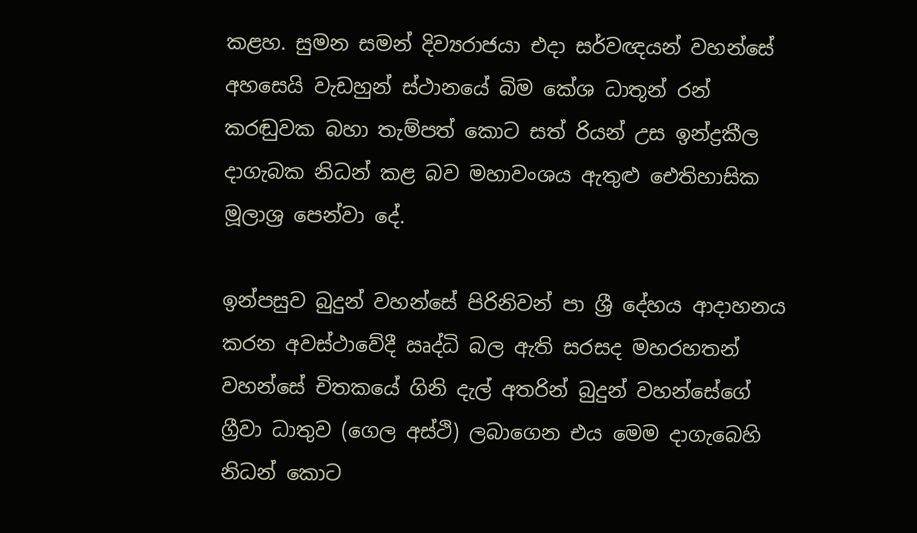කළහ. සුමන සමන් දිව්‍යරාජයා එදා සර්වඥයන් වහන්සේ අහසෙයි වැඩහුන් ස්ථානයේ බිම කේශ ධාතූන් රන් කරඬුවක බහා තැම්පත් කොට සත් රියන් උස ඉන්ද්‍රකීල දාගැබක නිධන් කළ බව මහාවංශය ඇතුළු ඓතිහාසික මූලාශ්‍ර පෙන්වා දේ.

ඉන්පසුව බුදුන් වහන්සේ පිරිනිවන් පා ශ්‍රී දේහය ආදාහනය කරන අවස්ථාවේදී ඍද්ධි බල ඇති සරසද මහරහතන් වහන්සේ චිතකයේ ගිනි දැල් අතරින් බුදුන් වහන්සේගේ ග්‍රීවා ධාතුව (ගෙල අස්ථි) ලබාගෙන එය මෙම දාගැබෙහි නිධන් කොට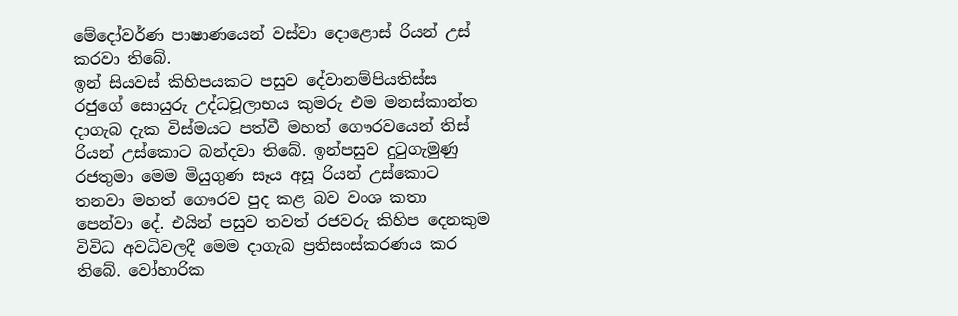මේදෝවර්ණ පාෂාණයෙන් වස්වා දොළොස් රියන් උස් කරවා තිබේ.
ඉන් සියවස් කිහිපයකට පසුව දේවානම්පියතිස්ස රජුගේ සොයුරු උද්ධචූලාභය කුමරු එම මනස්කාන්ත දාගැබ දැක විස්මයට පත්වී මහත් ගෞරවයෙන් තිස් රියන් උස්කොට බන්දවා තිබේ. ඉන්පසුව දුටුගැමුණු රජතුමා මෙම මියුගුණ සෑය අසූ රියන් උස්කොට තනවා මහත් ගෞරව පුද කළ බව වංශ කතා පෙන්වා දේ. එයින් පසුව තවත් රජවරු කිහිප දෙනකුම විවිධ අවධිවලදී මෙම දාගැබ ප්‍රතිසංස්කරණය කර තිබේ. වෝහාරික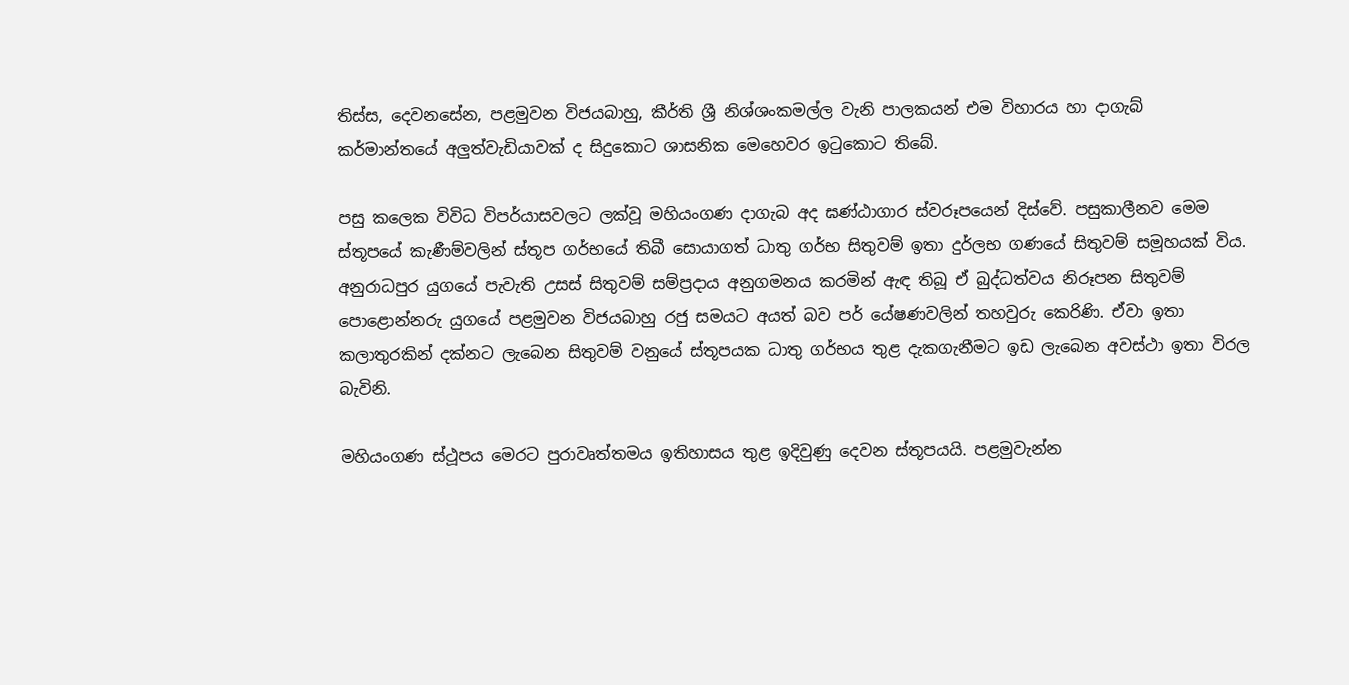තිස්ස, දෙවනසේන, පළමුවන විජයබාහු, කීර්ති ශ්‍රී නිශ්ශංකමල්ල වැනි පාලකයන් එම විහාරය හා දාගැබ් කර්මාන්තයේ අලුත්වැඩියාවක් ද සිදුකොට ශාසනික මෙහෙවර ඉටුකොට තිබේ.

පසු කලෙක විවිධ විපර්යාසවලට ලක්වූ මහියංගණ දාගැබ අද ඝණ්‍ඨාගාර ස්වරූපයෙන් දිස්වේ. පසුකාලීනව මෙම ස්තූපයේ කැණීම්වලින් ස්තූප ගර්භයේ තිබී සොයාගත් ධාතු ගර්භ සිතුවම් ඉතා දුර්ලභ ගණයේ සිතුවම් සමූහයක් විය. අනුරාධපුර යුගයේ පැවැති උසස් සිතුවම් සම්ප්‍රදාය අනුගමනය කරමින් ඇඳ තිබූ ඒ බුද්ධත්වය නිරූපන සිතුවම් පොළොන්නරු යුගයේ පළමුවන විජයබාහු රජු සමයට අයත් බව පර් යේෂණවලින් තහවුරු කෙරිණි. ඒවා ඉතා කලාතුරකින් දක්නට ලැබෙන සිතුවම් වනුයේ ස්තූපයක ධාතු ගර්භය තුළ දැකගැනීමට ඉඩ ලැබෙන අවස්ථා ඉතා විරල බැවිනි.

මහියංගණ ස්ථූපය මෙරට පුරාවෘත්තමය ඉතිහාසය තුළ ඉදිවුණු දෙවන ස්තූපයයි. පළමුවැන්න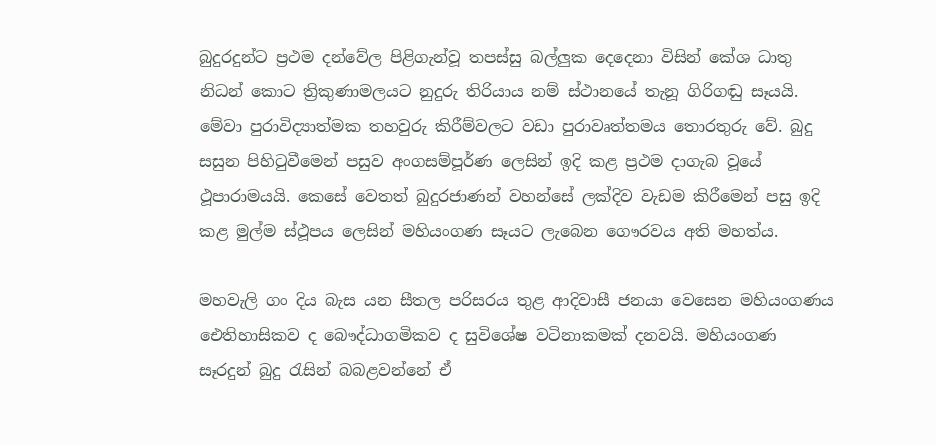බුදුරදුන්ට ප්‍රථම දන්වේල පිළිගැන්වූ තපස්සු බල්ලුක දෙදෙනා විසින් කේශ ධාතු නිධන් කොට ත්‍රිකුණාමලයට නුදුරු තිරියාය නම් ස්ථානයේ තැනූ ගිරිගඬු සෑයයි. මේවා පුරාවිද්‍යාත්මක තහවුරු කිරීම්වලට වඩා පුරාවෘත්තමය තොරතුරු වේ. බුදු සසුන පිහිටුවීමෙන් පසුව අංගසම්පූර්ණ ලෙසින් ඉදි කළ ප්‍රථම දාගැබ වූයේ ථූපාරාමයයි. කෙසේ වෙතත් බුදුරජාණන් වහන්සේ ලක්දිව වැඩම කිරීමෙන් පසු ඉදි කළ මුල්ම ස්ථූපය ලෙසින් මහියංගණ සෑයට ලැබෙන ගෞරවය අති මහත්ය.

මහවැලි ගං දිය බැස යන සීතල පරිසරය තුළ ආදිවාසී ජනයා වෙසෙන මහියංගණය ඓතිහාසිකව ද බෞද්ධාගමිකව ද සුවිශේෂ වටිනාකමක් දනවයි. මහියංගණ සෑරදුන් බුදු රැසින් බබළවන්නේ ඒ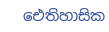ඓතිහාසික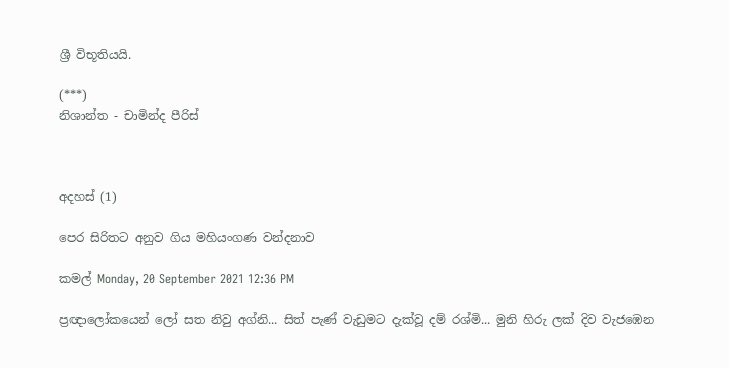ශ්‍රී විභූතියයි.

(***)
නිශාන්ත - චාමින්ද පීරිස්



අදහස් (1)

පෙර සිරිතට අනුව ගිය මහියංගණ වන්දනාව

කමල් Monday, 20 September 2021 12:36 PM

ප්‍රඥාලෝකයෙන් ලෝ සත නිවු අග්නි... සිත් පැණ් වැඩුමට දැක්වූ දම් රශ්මි... මුනි හිරු ලක් දිව වැජඹෙන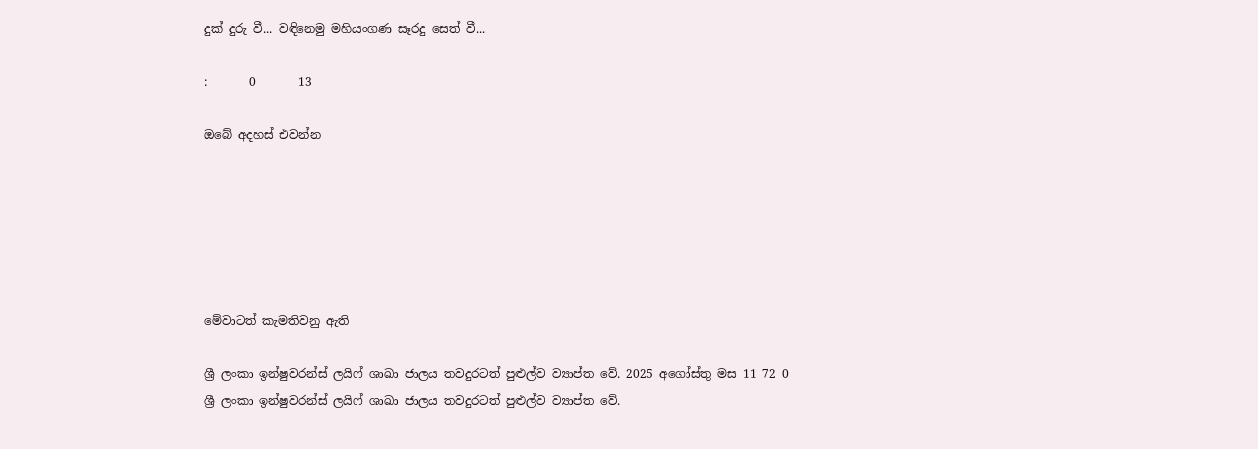දුක් දුරු වී... වඳිනෙමු මහියංගණ සෑරදු සෙත් වී...

:       0       13

ඔබේ අදහස් එවන්න






මේවාටත් කැමතිවනු ඇති

ශ්‍රී ලංකා ඉන්ෂුවරන්ස් ලයිෆ් ශාඛා ජාලය තවදුරටත් පුළුල්ව ව්‍යාප්ත වේ. 2025 අගෝස්තු මස 11 72 0
ශ්‍රී ලංකා ඉන්ෂුවරන්ස් ලයිෆ් ශාඛා ජාලය තවදුරටත් පුළුල්ව ව්‍යාප්ත වේ.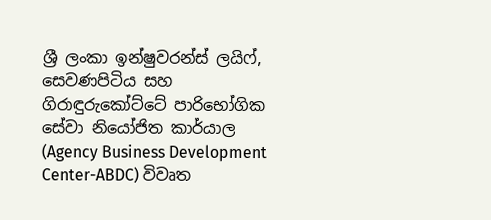ශ්‍රී ලංකා ඉන්ෂුවරන්ස් ලයිෆ්, සෙවණපිටිය සහ ගිරාඳුරුකෝට්ටේ පාරිභෝගික සේවා නියෝජිත කාර්යාල (Agency Business Development Center-ABDC) විවෘත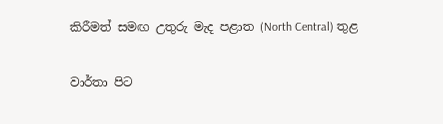කිරීමත් සමඟ උතුරු මැද පළාත (North Central) තුළ

වාර්තා පිට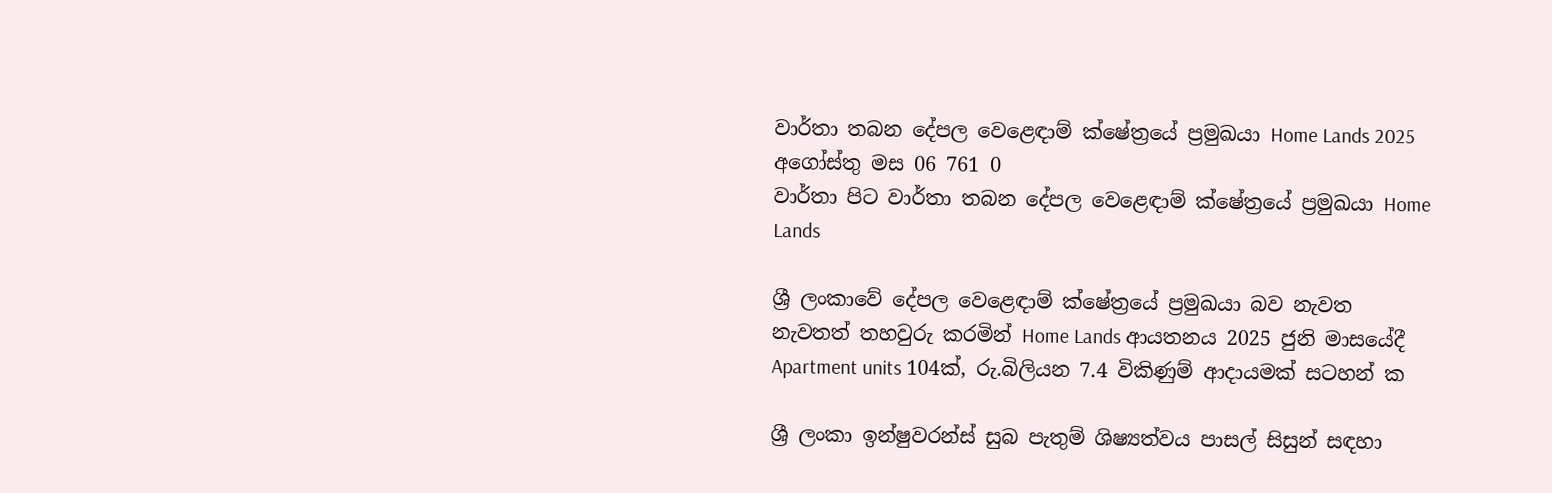වාර්තා තබන දේපල වෙළෙඳාම් ක්ෂේත්‍රයේ ප්‍රමුඛයා Home Lands 2025 අගෝස්තු මස 06 761 0
වාර්තා පිට වාර්තා තබන දේපල වෙළෙඳාම් ක්ෂේත්‍රයේ ප්‍රමුඛයා Home Lands

ශ්‍රී ලංකාවේ දේපල වෙළෙඳාම් ක්ෂේත්‍රයේ ප්‍රමුඛයා බව නැවත නැවතත් තහවුරු කරමින් Home Lands ආයතනය 2025 ජුනි මාසයේදී Apartment units 104ක්, රු.බිලියන 7.4 විකිණුම් ආදායමක් සටහන් ක

ශ්‍රී ලංකා ඉන්ෂුවරන්ස් සුබ පැතුම් ශිෂ්‍යත්වය පාසල් සිසුන් සඳහා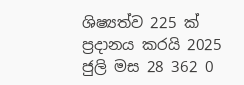ශිෂ්‍යත්ව 225 ක් ප්‍රදානය කරයි 2025 ජුලි මස 28 362 0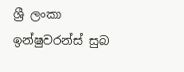ශ්‍රී ලංකා ඉන්ෂුවරන්ස් සුබ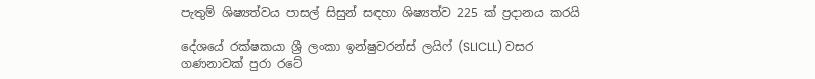පැතුම් ශිෂ්‍යත්වය පාසල් සිසුන් සඳහා ශිෂ්‍යත්ව 225 ක් ප්‍රදානය කරයි

දේශයේ රක්ෂකයා ශ්‍රී ලංකා ඉන්ෂුවරන්ස් ලයිෆ් (SLICLL) වසර ගණනාවක් පුරා රටේ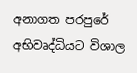අනාගත පරපුරේ අභිවෘද්ධියට විශාල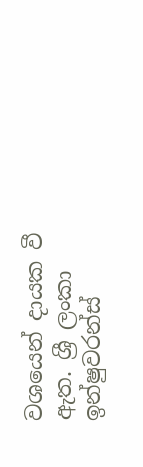වශයෙන් දායක වී ඇත. ශ්‍රී ලංකා ඉන්ෂුවරන්ස්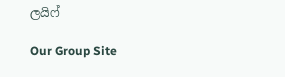ලයිෆ්

Our Group Site